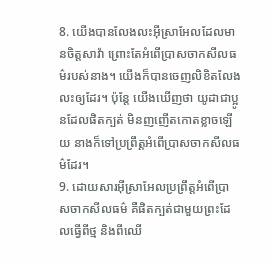8. យើងបានលែងលះអ៊ីស្រាអែលដែលមានចិត្តសាវ៉ា ព្រោះតែអំពើប្រាសចាកសីលធម៌របស់នាង។ យើងក៏បានចេញលិខិតលែងលះឲ្យដែរ។ ប៉ុន្តែ យើងឃើញថា យូដាជាប្អូនដែលផិតក្បត់ មិនញញើតកោតខ្លាចឡើយ នាងក៏ទៅប្រព្រឹត្តអំពើប្រាសចាកសីលធម៌ដែរ។
9. ដោយសារអ៊ីស្រាអែលប្រព្រឹត្តអំពើប្រាសចាកសីលធម៌ គឺផិតក្បត់ជាមួយព្រះដែលធ្វើពីថ្ម និងពីឈើ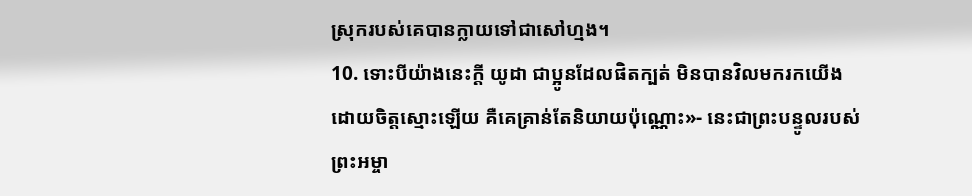ស្រុករបស់គេបានក្លាយទៅជាសៅហ្មង។
10. ទោះបីយ៉ាងនេះក្ដី យូដា ជាប្អូនដែលផិតក្បត់ មិនបានវិលមករកយើងដោយចិត្តស្មោះឡើយ គឺគេគ្រាន់តែនិយាយប៉ុណ្ណោះ»- នេះជាព្រះបន្ទូលរបស់ព្រះអម្ចា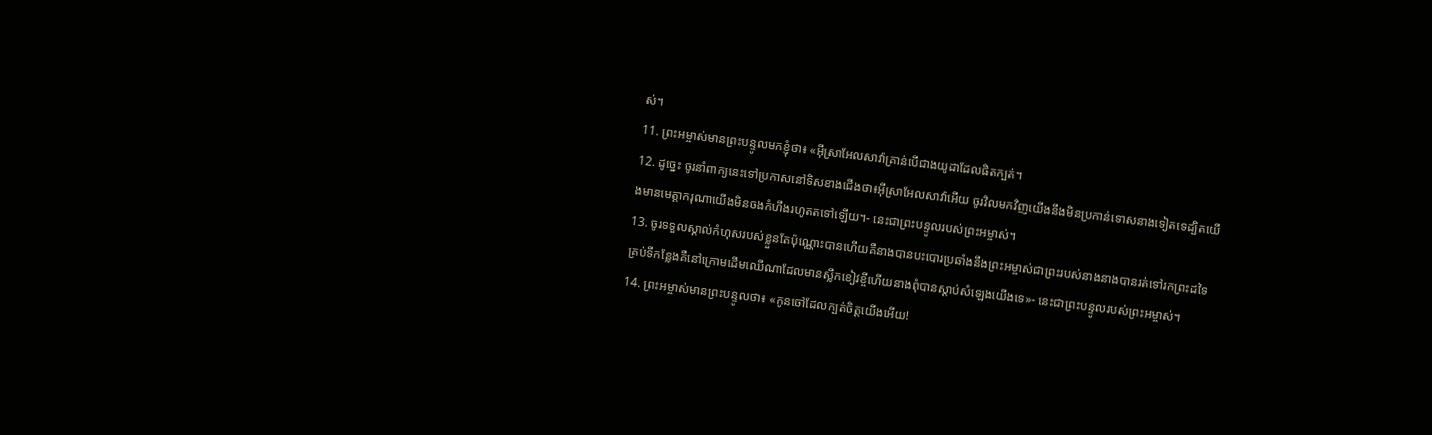ស់។
11. ព្រះអម្ចាស់មានព្រះបន្ទូលមកខ្ញុំថា៖ «អ៊ីស្រាអែលសាវ៉ាគ្រាន់បើជាងយូដាដែលផិតក្បត់។
12. ដូច្នេះ ចូរនាំពាក្យនេះទៅប្រកាសនៅទិសខាងជើងថា៖អ៊ីស្រាអែលសាវ៉ាអើយ ចូរវិលមកវិញយើងនឹងមិនប្រកាន់ទោសនាងទៀតទេដ្បិតយើងមានមេត្តាករុណាយើងមិនចងកំហឹងរហូតតទៅឡើយ។- នេះជាព្រះបន្ទូលរបស់ព្រះអម្ចាស់។
13. ចូរទទួលស្គាល់កំហុសរបស់ខ្លួនតែប៉ុណ្ណោះបានហើយគឺនាងបានបះបោរប្រឆាំងនឹងព្រះអម្ចាស់ជាព្រះរបស់នាងនាងបានរត់ទៅរកព្រះដទៃគ្រប់ទីកន្លែងគឺនៅក្រោមដើមឈើណាដែលមានស្លឹកខៀវខ្ចីហើយនាងពុំបានស្ដាប់សំឡេងយើងទេ»- នេះជាព្រះបន្ទូលរបស់ព្រះអម្ចាស់។
14. ព្រះអម្ចាស់មានព្រះបន្ទូលថា៖ «កូនចៅដែលក្បត់ចិត្តយើងអើយ!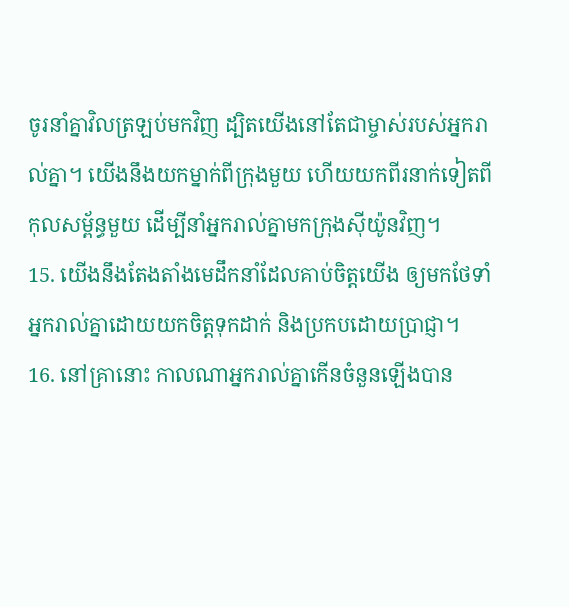ចូរនាំគ្នាវិលត្រឡប់មកវិញ ដ្បិតយើងនៅតែជាម្ចាស់របស់អ្នករាល់គ្នា។ យើងនឹងយកម្នាក់ពីក្រុងមួយ ហើយយកពីរនាក់ទៀតពីកុលសម្ព័ន្ធមួយ ដើម្បីនាំអ្នករាល់គ្នាមកក្រុងស៊ីយ៉ូនវិញ។
15. យើងនឹងតែងតាំងមេដឹកនាំដែលគាប់ចិត្តយើង ឲ្យមកថែទាំអ្នករាល់គ្នាដោយយកចិត្តទុកដាក់ និងប្រកបដោយប្រាជ្ញា។
16. នៅគ្រានោះ កាលណាអ្នករាល់គ្នាកើនចំនួនឡើងបាន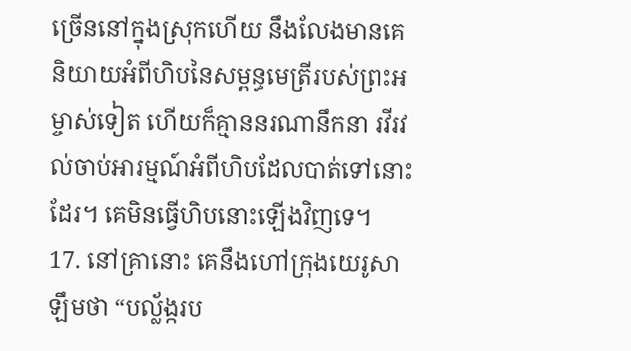ច្រើននៅក្នុងស្រុកហើយ នឹងលែងមានគេនិយាយអំពីហិបនៃសម្ពន្ធមេត្រីរបស់ព្រះអម្ចាស់ទៀត ហើយក៏គ្មាននរណានឹកនា រវីរវល់ចាប់អារម្មណ៍អំពីហិបដែលបាត់ទៅនោះដែរ។ គេមិនធ្វើហិបនោះឡើងវិញទេ។
17. នៅគ្រានោះ គេនឹងហៅក្រុងយេរូសាឡឹមថា “បល្ល័ង្ករប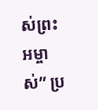ស់ព្រះអម្ចាស់” ប្រ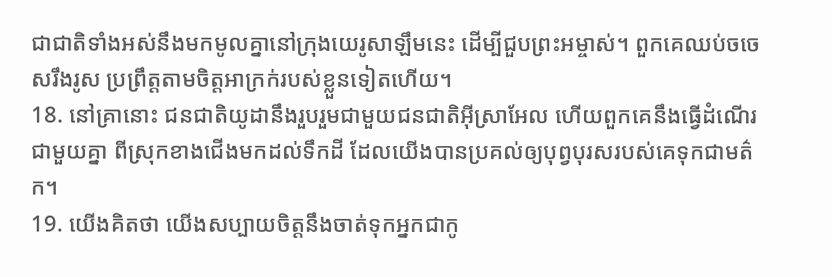ជាជាតិទាំងអស់នឹងមកមូលគ្នានៅក្រុងយេរូសាឡឹមនេះ ដើម្បីជួបព្រះអម្ចាស់។ ពួកគេឈប់ចចេសរឹងរូស ប្រព្រឹត្តតាមចិត្តអាក្រក់របស់ខ្លួនទៀតហើយ។
18. នៅគ្រានោះ ជនជាតិយូដានឹងរួបរួមជាមួយជនជាតិអ៊ីស្រាអែល ហើយពួកគេនឹងធ្វើដំណើរជាមួយគ្នា ពីស្រុកខាងជើងមកដល់ទឹកដី ដែលយើងបានប្រគល់ឲ្យបុព្វបុរសរបស់គេទុកជាមត៌ក។
19. យើងគិតថា យើងសប្បាយចិត្តនឹងចាត់ទុកអ្នកជាកូ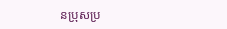នប្រុសប្រ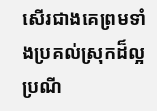សើរជាងគេព្រមទាំងប្រគល់ស្រុកដ៏ល្អប្រណី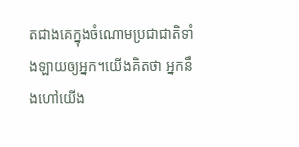តជាងគេក្នុងចំណោមប្រជាជាតិទាំងឡាយឲ្យអ្នក។យើងគិតថា អ្នកនឹងហៅយើង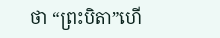ថា “ព្រះបិតា”ហើ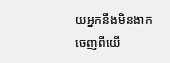យអ្នកនឹងមិនងាកចេញពីយើ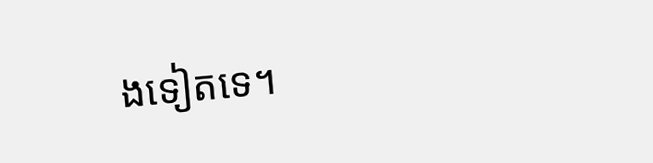ងទៀតទេ។